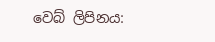වෙබ් ලිපිනය: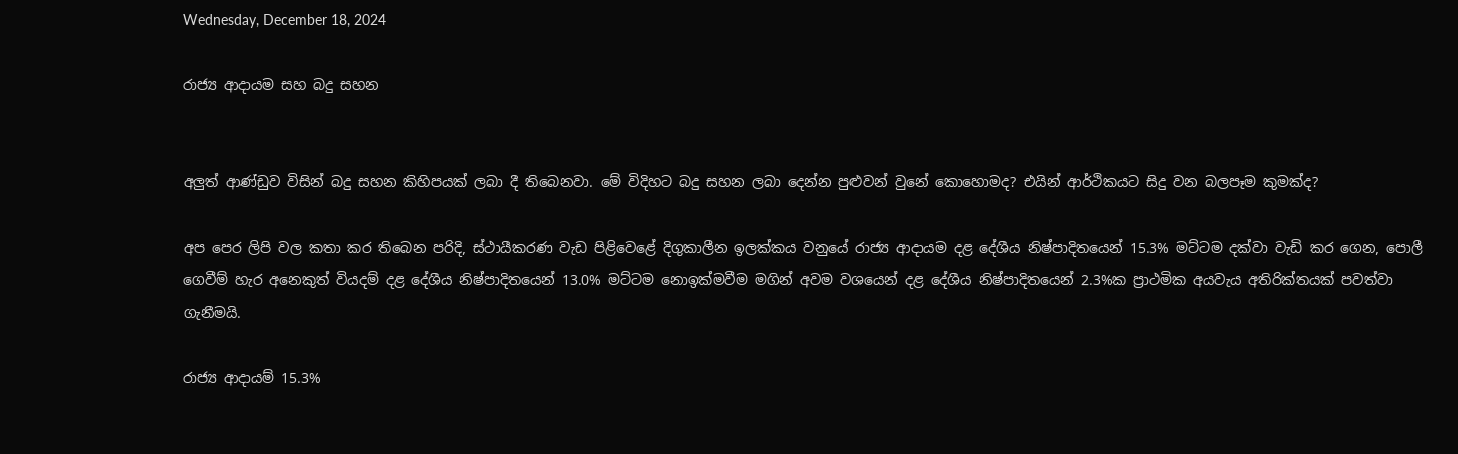Wednesday, December 18, 2024

රාජ්‍ය ආදායම සහ බදු සහන


අලුත් ආණ්ඩුව විසින් බදු සහන කිහිපයක් ලබා දී තිබෙනවා. මේ විදිහට බදු සහන ලබා දෙන්න පුළුවන් වුනේ කොහොමද? එයින් ආර්ථිකයට සිදු වන බලපෑම කුමක්ද?

අප පෙර ලිපි වල කතා කර තිබෙන පරිදි, ස්ථායීකරණ වැඩ පිළිවෙළේ දිගුකාලීන ඉලක්කය වනුයේ රාජ්‍ය ආදායම දළ දේශීය නිෂ්පාදිතයෙන් 15.3% මට්ටම දක්වා වැඩි කර ගෙන, පොලී ගෙවීම් හැර අනෙකුත් වියදම් දළ දේශීය නිෂ්පාදිතයෙන් 13.0% මට්ටම නොඉක්මවීම මගින් අවම වශයෙන් දළ දේශීය නිෂ්පාදිතයෙන් 2.3%ක ප්‍රාථමික අයවැය අතිරික්තයක් පවත්වා ගැනීමයි.

රාජ්‍ය ආදායම් 15.3%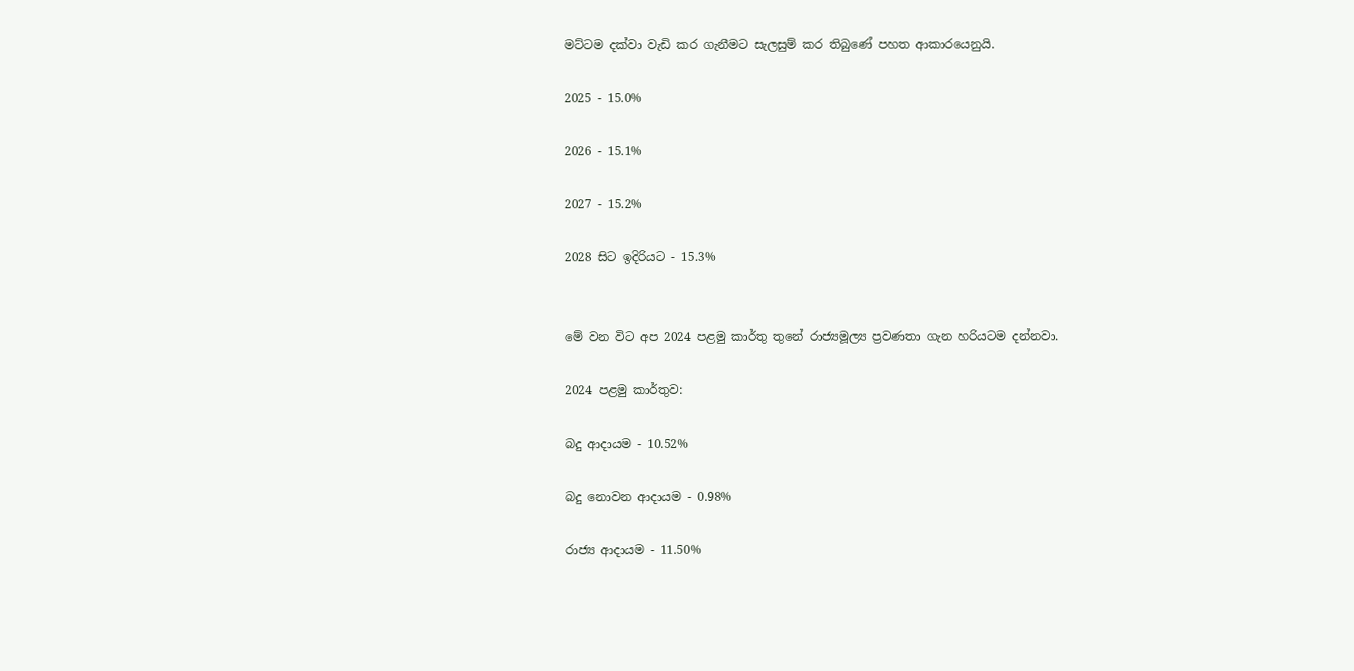මට්ටම දක්වා වැඩි කර ගැනීමට සැලසුම් කර තිබුණේ පහත ආකාරයෙනුයි.

2025 - 15.0%

2026 - 15.1%

2027 - 15.2%

2028 සිට ඉදිරියට - 15.3%


මේ වන විට අප 2024 පළමු කාර්තු තුනේ රාජ්‍යමූල්‍ය ප්‍රවණතා ගැන හරියටම දන්නවා.

2024 පළමු කාර්තුව:

බදු ආදායම - 10.52%

බදු නොවන ආදායම - 0.98%

රාජ්‍ය ආදායම - 11.50%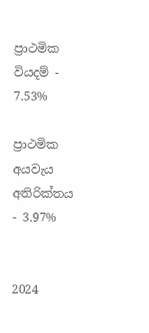ප්‍රාථමික වියදම් - 7.53%

ප්‍රාථමික අයවැය අතිරික්තය - 3.97%


2024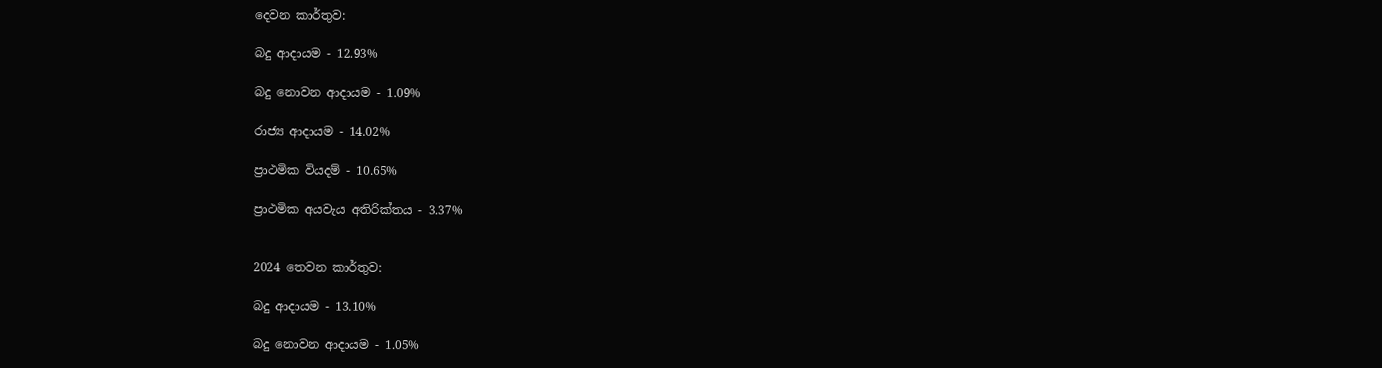දෙවන කාර්තුව:

බදු ආදායම - 12.93%

බදු නොවන ආදායම - 1.09%

රාජ්‍ය ආදායම - 14.02%

ප්‍රාථමික වියදම් - 10.65%

ප්‍රාථමික අයවැය අතිරික්තය - 3.37%


2024 තෙවන කාර්තුව:

බදු ආදායම - 13.10%

බදු නොවන ආදායම - 1.05%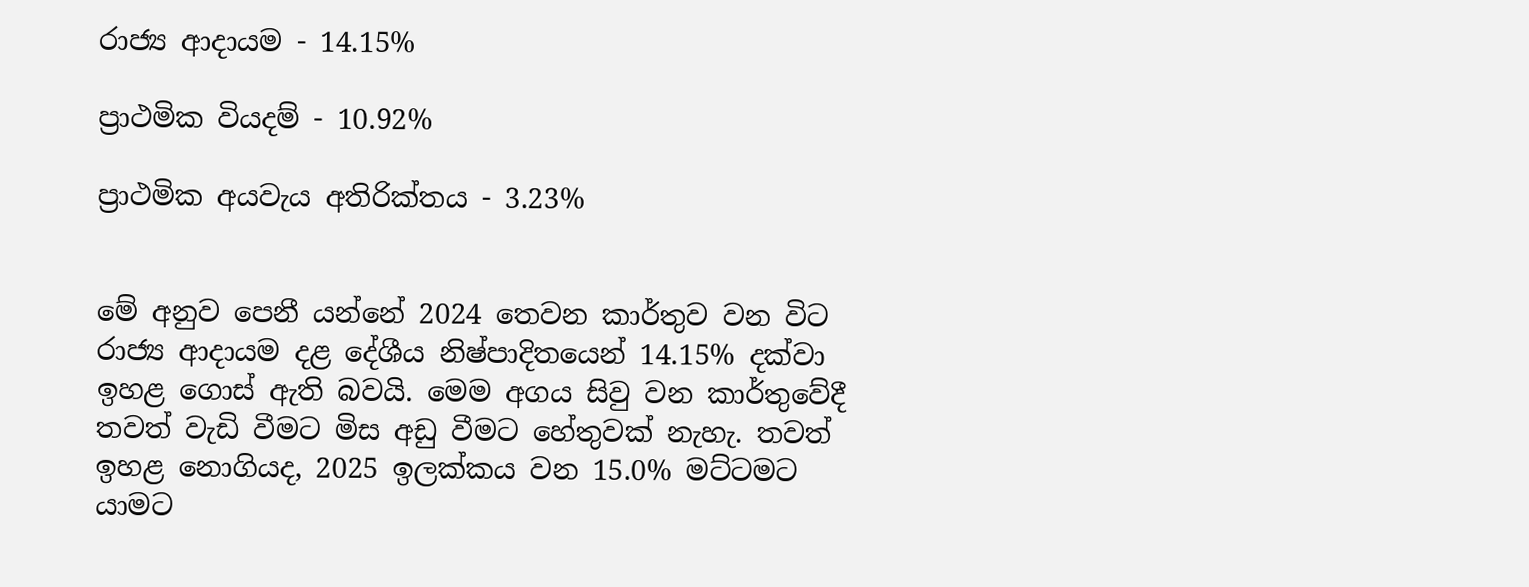රාජ්‍ය ආදායම - 14.15%

ප්‍රාථමික වියදම් - 10.92%

ප්‍රාථමික අයවැය අතිරික්තය - 3.23%


මේ අනුව පෙනී යන්නේ 2024 තෙවන කාර්තුව වන විට රාජ්‍ය ආදායම දළ දේශීය නිෂ්පාදිතයෙන් 14.15% දක්වා ඉහළ ගොස් ඇති බවයි. මෙම අගය සිවු වන කාර්තුවේදී තවත් වැඩි වීමට මිස අඩු වීමට හේතුවක් නැහැ. තවත් ඉහළ නොගියද, 2025 ඉලක්කය වන 15.0% මට්ටමට යාමට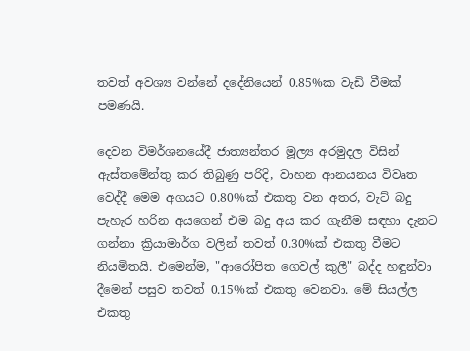තවත් අවශ්‍ය වන්නේ දදේනියෙන් 0.85%ක වැඩි වීමක් පමණයි.

දෙවන විමර්ශනයේදී ජාත්‍යන්තර මූල්‍ය අරමුදල විසින් ඇස්තමේන්තු කර තිබුණු පරිදි, වාහන ආනයනය විවෘත වෙද්දී මෙම අගයට 0.80%ක් එකතු වන අතර, වැට් බදු පැහැර හරින අයගෙන් එම බදු අය කර ගැනීම සඳහා දැනට ගන්නා ක්‍රියාමාර්ග වලින් තවත් 0.30%ක් එකතු වීමට නියමිතයි. එමෙන්ම, "ආරෝපිත ගෙවල් කුලී" බද්ද හඳුන්වා දීමෙන් පසුව තවත් 0.15%ක් එකතු වෙනවා. මේ සියල්ල එකතු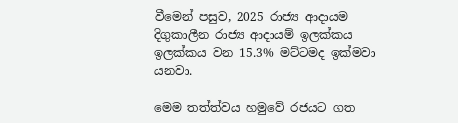වීමෙන් පසුව, 2025 රාජ්‍ය ආදායම දිගුකාලීන රාජ්‍ය ආදායම් ඉලක්කය ඉලක්කය වන 15.3% මට්ටමද ඉක්මවා යනවා.

මෙම තත්ත්වය හමුවේ රජයට ගත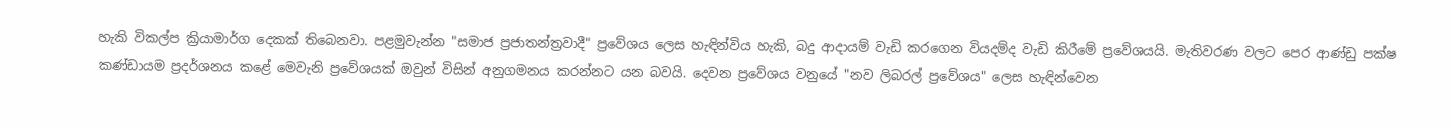හැකි විකල්ප ක්‍රියාමාර්ග දෙකක් තිබෙනවා. පළමුවැන්න "සමාජ ප්‍රජාතන්ත්‍රවාදී" ප්‍රවේශය ලෙස හැඳින්විය හැකි, බදු ආදායම් වැඩි කරගෙන වියදම්ද වැඩි කිරීමේ ප්‍රවේශයයි. මැතිවරණ වලට පෙර ආණ්ඩු පක්ෂ කණ්ඩායම ප්‍රදර්ශනය කළේ මෙවැනි ප්‍රවේශයක් ඔවුන් විසින් අනුගමනය කරන්නට යන බවයි. දෙවන ප්‍රවේශය වනුයේ "නව ලිබරල් ප්‍රවේශය" ලෙස හැඳින්වෙන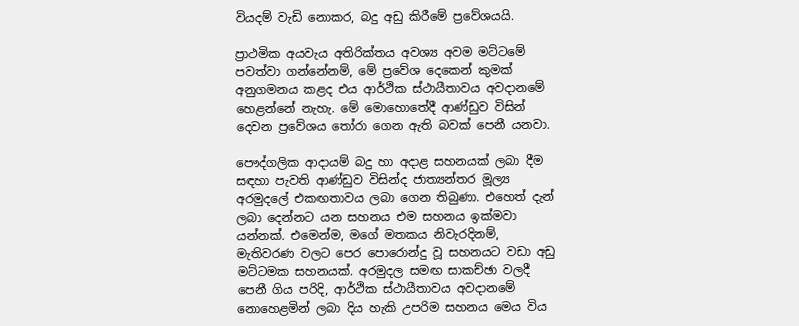වියදම් වැඩි නොකර, බදු අඩු කිරීමේ ප්‍රවේශයයි.

ප්‍රාථමික අයවැය අතිරික්තය අවශ්‍ය අවම මට්ටමේ පවත්වා ගන්නේනම්, මේ ප්‍රවේශ දෙකෙන් කුමක් අනුගමනය කළද එය ආර්ථික ස්ථායීතාවය අවදානමේ හෙළන්නේ නැහැ. මේ මොහොතේදී ආණ්ඩුව විසින් දෙවන ප්‍රවේශය තෝරා ගෙන ඇති බවක් පෙනී යනවා.

පෞද්ගලික ආදායම් බදු හා අදාළ සහනයක් ලබා දීම සඳහා පැවති ආණ්ඩුව විසින්ද ජාත්‍යන්තර මූල්‍ය අරමුදලේ එකඟතාවය ලබා ගෙන තිබුණා. එහෙත් දැන් ලබා දෙන්නට යන සහනය එම සහනය ඉක්මවා යන්නක්. එමෙන්ම, මගේ මතකය නිවැරදිනම්, මැතිවරණ වලට පෙර පොරොන්දු වූ සහනයට වඩා අඩු මට්ටමක සහනයක්. අරමුදල සමඟ සාකච්ඡා වලදී පෙනී ගිය පරිදි, ආර්ථික ස්ථායීතාවය අවදානමේ නොහෙළමින් ලබා දිය හැකි උපරිම සහනය මෙය විය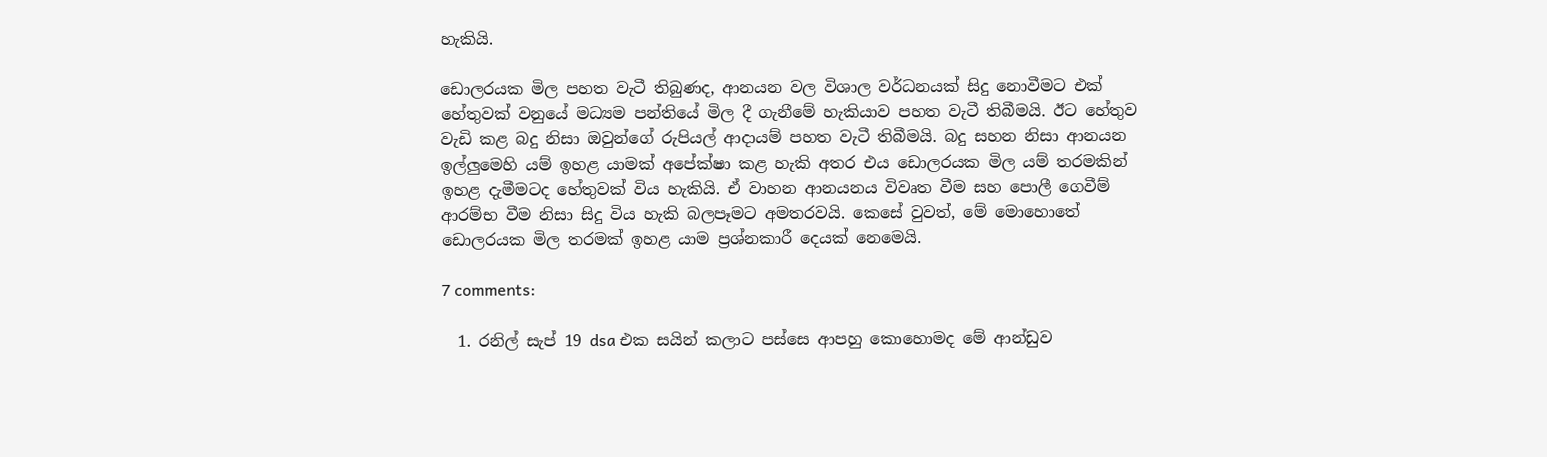හැකියි.

ඩොලරයක මිල පහත වැටී තිබුණද, ආනයන වල විශාල වර්ධනයක් සිදු නොවීමට එක් හේතුවක් වනුයේ මධ්‍යම පන්තියේ මිල දී ගැනීමේ හැකියාව පහත වැටී තිබීමයි. ඊට හේතුව වැඩි කළ බදු නිසා ඔවුන්ගේ රුපියල් ආදායම් පහත වැටී තිබීමයි. බදු සහන නිසා ආනයන ඉල්ලුමෙහි යම් ඉහළ යාමක් අපේක්ෂා කළ හැකි අතර එය ඩොලරයක මිල යම් තරමකින් ඉහළ දැමීමටද හේතුවක් විය හැකියි. ඒ වාහන ආනයනය විවෘත වීම සහ පොලී ගෙවීම් ආරම්භ වීම නිසා සිදු විය හැකි බලපෑමට අමතරවයි. කෙසේ වුවත්, මේ මොහොතේ ඩොලරයක මිල තරමක් ඉහළ යාම ප්‍රශ්නකාරී දෙයක් නෙමෙයි.

7 comments:

  1. රනිල් සැප් 19 dsa එක සයින් කලාට පස්සෙ ආපහු කොහොමද මේ ආන්ඩුව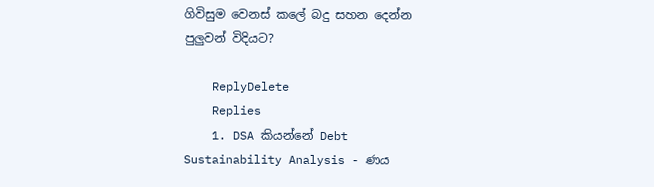ගිවිසුම වෙනස් කලේ බදු සහන දෙන්න පුලුවන් විදියට?

    ReplyDelete
    Replies
    1. DSA කියන්නේ Debt Sustainability Analysis - ණය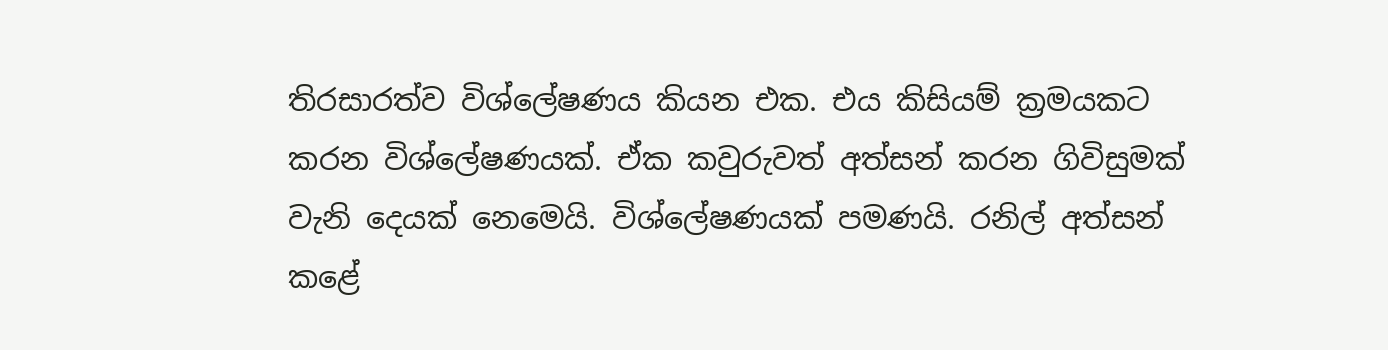තිරසාරත්ව විශ්ලේෂණය කියන එක. එය කිසියම් ක්‍රමයකට කරන විශ්ලේෂණයක්. ඒක කවුරුවත් අත්සන් කරන ගිවිසුමක් වැනි දෙයක් නෙමෙයි. විශ්ලේෂණයක් පමණයි. රනිල් අත්සන් කළේ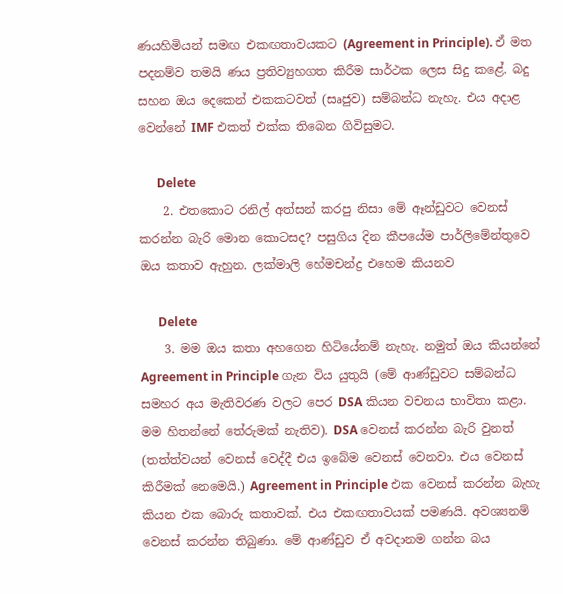ණයහිමියන් සමඟ එකඟතාවයකට (Agreement in Principle). ඒ මත පදනම්ව තමයි ණය ප්‍රතිව්‍යුහගත කිරීම සාර්ථක ලෙස සිදු කළේ. බදු සහන ඔය දෙකෙන් එකකටවත් (සෘජුව) සම්බන්ධ නැහැ. එය අදාළ වෙන්නේ IMF එකත් එක්ක තිබෙන ගිවිසුමට.

      Delete
    2. එතකොට රනිල් අත්සන් කරපු නිසා මේ ඈන්ඩුවට වෙනස් කරන්න බැරි මොන කොටසද? පසුගිය දින කීපයේම පාර්ලිමේන්තුවෙ ඔය කතාව ඇහුන. ලක්මාලි හේමචන්ද්‍ර එහෙම කියනව

      Delete
    3. මම ඔය කතා අහගෙන හිටියේනම් නැහැ. නමුත් ඔය කියන්නේ Agreement in Principle ගැන විය යුතුයි (මේ ආණ්ඩුවට සම්බන්ධ සමහර අය මැතිවරණ වලට පෙර DSA කියන වචනය භාවිතා කළා. මම හිතන්නේ තේරුමක් නැතිව). DSA වෙනස් කරන්න බැරි වුනත් (තත්ත්වයන් වෙනස් වෙද්දී එය ඉබේම වෙනස් වෙනවා. එය වෙනස් කිරීමක් නෙමෙයි.) Agreement in Principle එක වෙනස් කරන්න බැහැ කියන එක බොරු කතාවක්. එය එකඟතාවයක් පමණයි. අවශ්‍යනම් වෙනස් කරන්න තිබුණා. මේ ආණ්ඩුව ඒ අවදානම ගන්න බය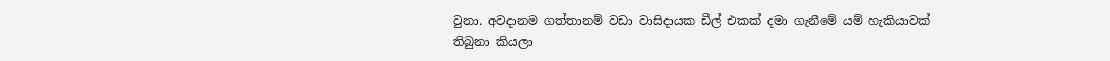වුනා. අවදානම ගත්තානම් වඩා වාසිදායක ඩීල් එකක් දමා ගැනීමේ යම් හැකියාවක් තිබුනා කියලා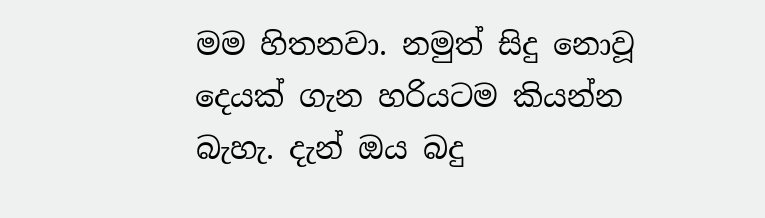මම හිතනවා. නමුත් සිදු නොවූ දෙයක් ගැන හරියටම කියන්න බැහැ. දැන් ඔය බදු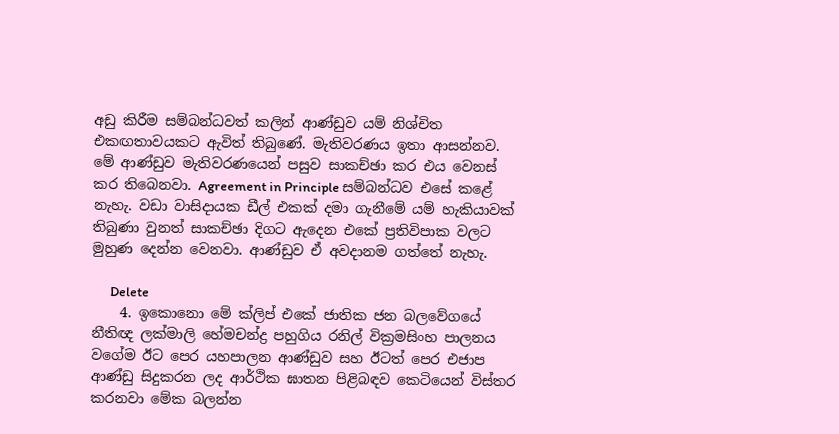අඩු කිරීම සම්බන්ධවත් කලින් ආණ්ඩුව යම් නිශ්චිත එකඟතාවයකට ඇවිත් තිබුණේ. මැතිවරණය ඉතා ආසන්නව. මේ ආණ්ඩුව මැතිවරණයෙන් පසුව සාකච්ඡා කර එය වෙනස් කර තිබෙනවා. Agreement in Principle සම්බන්ධව එසේ කළේ නැහැ. වඩා වාසිදායක ඩීල් එකක් දමා ගැනීමේ යම් හැකියාවක් තිබුණා වුනත් සාකච්ඡා දිගට ඇදෙන එකේ ප්‍රතිවිපාක වලට මුහුණ දෙන්න වෙනවා. ආණ්ඩුව ඒ අවදානම ගත්තේ නැහැ.

      Delete
    4. ඉකොනො මේ ක්ලිප් එකේ ජාතික ජන බලවේගයේ නීතිඥ ලක්මාලි හේමචන්ද්‍ර පහුගිය රනිල් වික්‍රමසිංහ පාලනය වගේම ඊට පෙර යහපාලන ආණ්ඩුව සහ ඊටත් පෙර එජාප ආණ්ඩු සිදුකරන ලද ආර්ථික ඝාතන පිළිබඳව කෙටියෙන් විස්තර කරනවා මේක බලන්න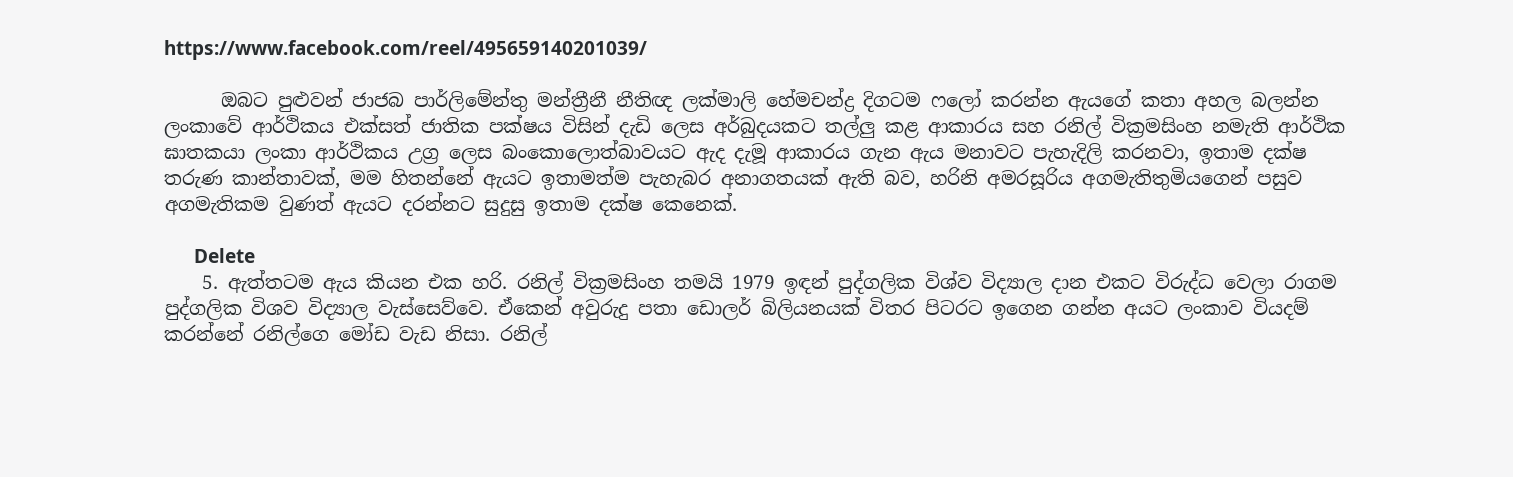https://www.facebook.com/reel/495659140201039/

      ඔබට පුළුවන් ජාජබ පාර්ලිමේන්තු මන්ත්‍රීනී නීතිඥ ලක්මාලි හේමචන්ද්‍ර දිගටම ෆලෝ කරන්න ඇයගේ කතා අහල බලන්න ලංකාවේ ආර්ථිකය එක්සත් ජාතික පක්ෂය විසින් දැඩි ලෙස අර්බුදයකට තල්ලු කළ ආකාරය සහ රනිල් වික්‍රමසිංහ නමැති ආර්ථික ඝාතකයා ලංකා ආර්ථිකය උග්‍ර ලෙස බංකොලොත්බාවයට ඇද දැමූ ආකාරය ගැන ඇය මනාවට පැහැදිලි කරනවා, ඉතාම දක්ෂ තරුණ කාන්තාවක්, මම හිතන්නේ ඇයට ඉතාමත්ම පැහැබර අනාගතයක් ඇති බව, හරිනි අමරසූරිය අගමැතිතුමියගෙන් පසුව අගමැතිකම වුණත් ඇයට දරන්නට සුදුසු ඉතාම දක්ෂ කෙනෙක්.

      Delete
    5. ඇත්තටම ඇය කියන එක හරි. රනිල් වික්‍රමසිංහ තමයි 1979 ඉඳන් පුද්ගලික විශ්ව විද්‍යාල දාන එකට විරුද්ධ වෙලා රාගම පුද්ගලික විශව විද්‍යාල වැස්සෙව්වෙ. ඒකෙන් අවුරුදු පතා ඩොලර් බිලියනයක් විතර පිටරට ඉගෙන ගන්න අයට ලංකාව වියදම් කරන්නේ රනිල්ගෙ මෝඩ වැඩ නිසා. රනිල්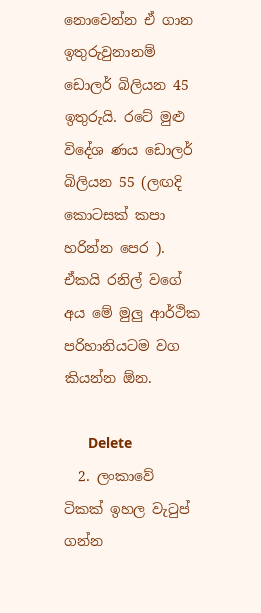නොවෙන්න ඒ ගාන ඉතුරුවුනානම් ඩොලර් බිලියන 45 ඉතුරුයි. රටේ මුළු විදේශ ණය ඩොලර් බිලියන 55 (ලඟදි කොටසක් කපා හරින්න පෙර ). ඒකයි රනිල් වගේ අය මේ මුලු ආර්ථික පරිහානියටම වග කියන්න ඕන.

      Delete
  2. ලංකාවේ ටිකක් ඉහල වැටුප් ගන්න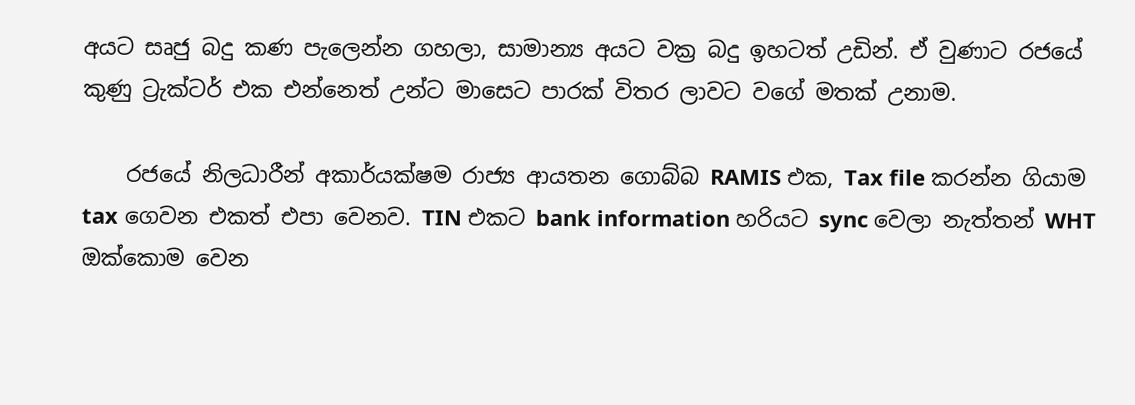අයට සෘජු බදු කණ පැලෙන්න ගහලා, සාමාන්‍ය අයට වක්‍ර බදු ඉහටත් උඩින්. ඒ වුණාට රජයේ කුණු ට්‍රැක්ටර් එක එන්නෙත් උන්ට මාසෙට පාරක් විතර ලාවට වගේ මතක් උනාම.

    රජයේ නිලධාරීන් අකාර්යක්ෂම රාජ්‍ය ආයතන ගොබ්බ RAMIS එක, Tax file කරන්න ගියාම tax ගෙවන එකත් එපා වෙනව. TIN එකට bank information හරියට sync වෙලා නැත්තන් WHT ඔක්කොම වෙන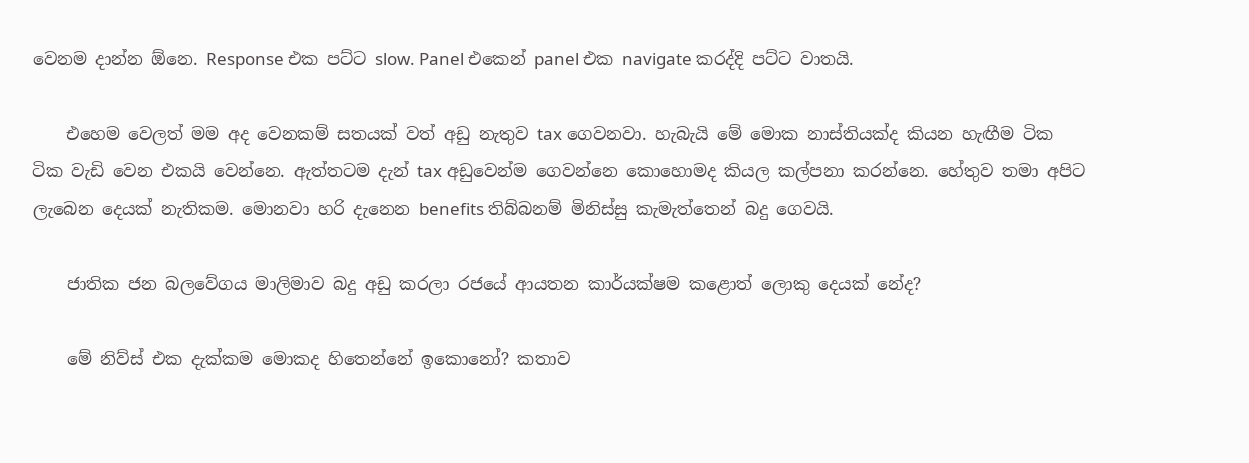වෙනම දාන්න ඕනෙ. Response එක පට්ට slow. Panel එකෙන් panel එක navigate කරද්දි පට්ට වාතයි.

    එහෙම වෙලත් මම අද වෙනකම් සතයක් වත් අඩු නැතුව tax ගෙවනවා. හැබැයි මේ මොක නාස්තියක්ද කියන හැඟීම ටික ටික වැඩි වෙන එකයි වෙන්නෙ. ඇත්තටම දැන් tax අඩුවෙන්ම ගෙවන්නෙ කොහොමද කියල කල්පනා කරන්නෙ. හේතුව තමා අපිට ලැබෙන දෙයක් නැතිකම. මොනවා හරි දැනෙන benefits තිබ්බනම් මිනිස්සු කැමැත්තෙන් බදු ගෙවයි.

    ජාතික ජන බලවේගය මාලිමාව බදු අඩු කරලා රජයේ ආයතන කාර්යක්ෂම කළොත් ලොකු දෙයක් නේද?

    මේ නිව්ස් එක දැක්කම මොකද හිතෙන්නේ ඉකොනෝ? කතාව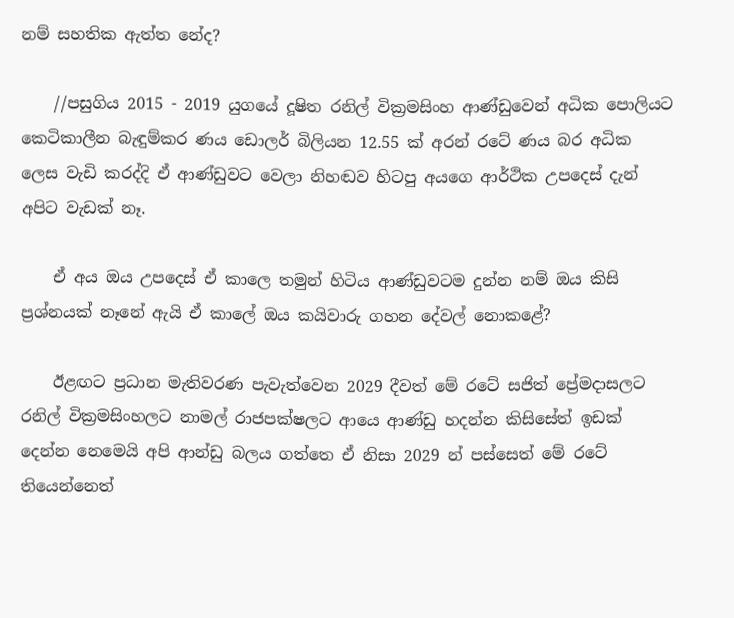නම් සහතික ඇත්ත නේද?

    //පසුගිය 2015 - 2019 යුගයේ දූෂිත රනිල් වික්‍රමසිංහ ආණ්ඩුවෙන් අධික පොලියට කෙටිකාලීන බැඳුම්කර ණය ඩොලර් බිලියන 12.55 ක් අරන් රටේ ණය බර අධික ලෙස වැඩි කරද්දි ඒ ආණ්ඩුවට වෙලා නිහඬව හිටපු අයගෙ ආර්ථික උපදෙස් දැන් අපිට වැඩක් නෑ.

    ඒ අය ඔය උපදෙස් ඒ කාලෙ තමුන් හිටිය ආණ්ඩුවටම දුන්න නම් ඔය කිසි ප්‍රශ්නයක් නෑනේ ඇයි ඒ කාලේ ඔය කයිවාරු ගහන දේවල් නොකළේ?

    ඊළඟට ප්‍රධාන මැතිවරණ පැවැත්වෙන 2029 දීවත් මේ රටේ සජිත් ප්‍රේමදාසලට රනිල් වික්‍රමසිංහලට නාමල් රාජපක්ෂලට ආයෙ ආණ්ඩු හදන්න කිසිසේත් ඉඩක් දෙන්න නෙමෙයි අපි ආන්ඩු බලය ගත්තෙ ඒ නිසා 2029 න් පස්සෙත් මේ රටේ තියෙන්නෙත්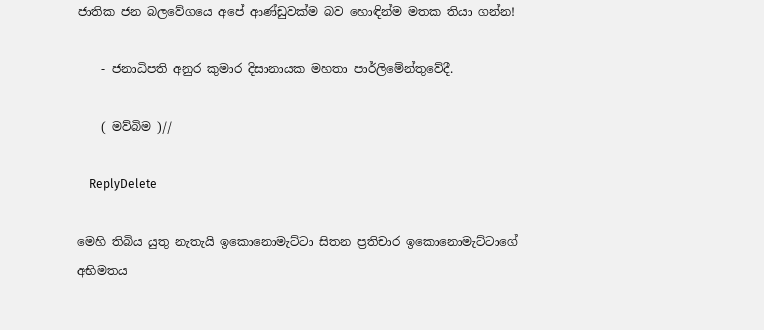ජාතික ජන බලවේගයෙ අපේ ආණ්ඩුවක්ම බව හොඳින්ම මතක තියා ගන්න!

    - ජනාධිපති අනුර කුමාර දිසානායක මහතා පාර්ලිමේන්තුවේදී.

    ( මව්බිම )//

    ReplyDelete

මෙහි තිබිය යුතු නැතැයි ඉකොනොමැට්ටා සිතන ප්‍රතිචාර ඉකොනොමැට්ටාගේ අභිමතය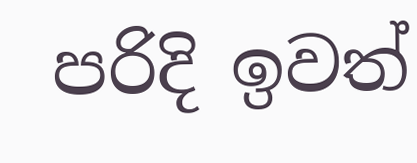පරිදි ඉවත්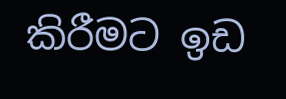කිරීමට ඉඩ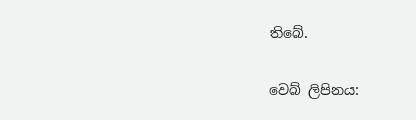තිබේ.

වෙබ් ලිපිනය: